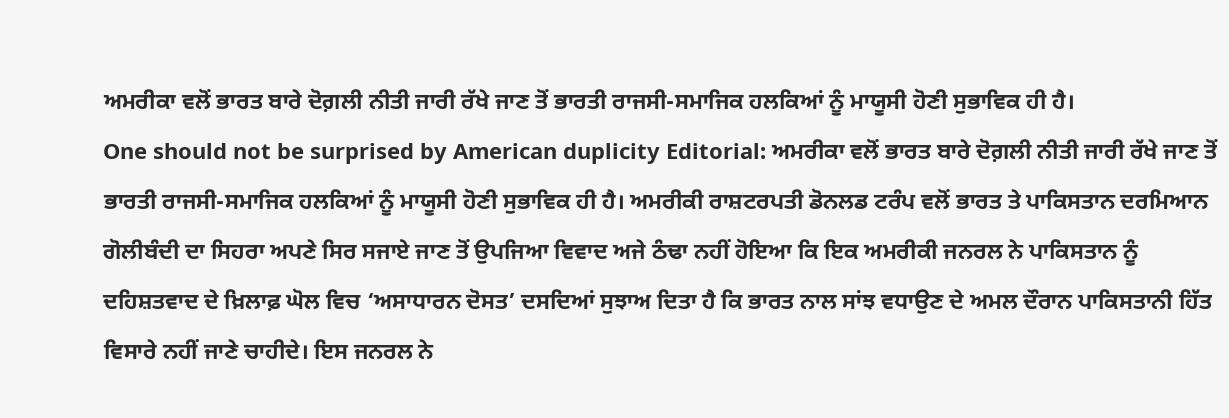ਅਮਰੀਕਾ ਵਲੋਂ ਭਾਰਤ ਬਾਰੇ ਦੋਗ਼ਲੀ ਨੀਤੀ ਜਾਰੀ ਰੱਖੇ ਜਾਣ ਤੋਂ ਭਾਰਤੀ ਰਾਜਸੀ-ਸਮਾਜਿਕ ਹਲਕਿਆਂ ਨੂੰ ਮਾਯੂਸੀ ਹੋਣੀ ਸੁਭਾਵਿਕ ਹੀ ਹੈ।
One should not be surprised by American duplicity Editorial: ਅਮਰੀਕਾ ਵਲੋਂ ਭਾਰਤ ਬਾਰੇ ਦੋਗ਼ਲੀ ਨੀਤੀ ਜਾਰੀ ਰੱਖੇ ਜਾਣ ਤੋਂ ਭਾਰਤੀ ਰਾਜਸੀ-ਸਮਾਜਿਕ ਹਲਕਿਆਂ ਨੂੰ ਮਾਯੂਸੀ ਹੋਣੀ ਸੁਭਾਵਿਕ ਹੀ ਹੈ। ਅਮਰੀਕੀ ਰਾਸ਼ਟਰਪਤੀ ਡੋਨਲਡ ਟਰੰਪ ਵਲੋਂ ਭਾਰਤ ਤੇ ਪਾਕਿਸਤਾਨ ਦਰਮਿਆਨ ਗੋਲੀਬੰਦੀ ਦਾ ਸਿਹਰਾ ਅਪਣੇ ਸਿਰ ਸਜਾਏ ਜਾਣ ਤੋਂ ਉਪਜਿਆ ਵਿਵਾਦ ਅਜੇ ਠੰਢਾ ਨਹੀਂ ਹੋਇਆ ਕਿ ਇਕ ਅਮਰੀਕੀ ਜਨਰਲ ਨੇ ਪਾਕਿਸਤਾਨ ਨੂੰ ਦਹਿਸ਼ਤਵਾਦ ਦੇ ਖ਼ਿਲਾਫ਼ ਘੋਲ ਵਿਚ ‘ਅਸਾਧਾਰਨ ਦੋਸਤ’ ਦਸਦਿਆਂ ਸੁਝਾਅ ਦਿਤਾ ਹੈ ਕਿ ਭਾਰਤ ਨਾਲ ਸਾਂਝ ਵਧਾਉਣ ਦੇ ਅਮਲ ਦੌਰਾਨ ਪਾਕਿਸਤਾਨੀ ਹਿੱਤ ਵਿਸਾਰੇ ਨਹੀਂ ਜਾਣੇ ਚਾਹੀਦੇ। ਇਸ ਜਨਰਲ ਨੇ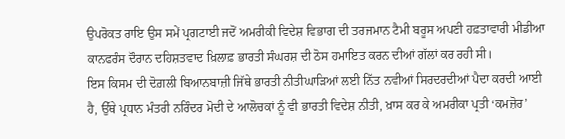ਉਪਰੋਕਤ ਰਾਇ ਉਸ ਸਮੇਂ ਪ੍ਰਗਟਾਈ ਜਦੋਂ ਅਮਰੀਕੀ ਵਿਦੇਸ਼ ਵਿਭਾਗ ਦੀ ਤਰਜਮਾਨ ਟੈਮੀ ਬਰੂਸ ਅਪਣੀ ਹਫ਼ਤਾਵਾਰੀ ਮੀਡੀਆ ਕਾਨਫਰੰਸ ਦੌਰਾਨ ਦਹਿਸ਼ਤਵਾਦ ਖ਼ਿਲਾਫ਼ ਭਾਰਤੀ ਸੰਘਰਸ਼ ਦੀ ਠੋਸ ਹਮਾਇਤ ਕਰਨ ਦੀਆਂ ਗੱਲਾਂ ਕਰ ਰਹੀ ਸੀ।
ਇਸ ਕਿਸਮ ਦੀ ਦੋਗ਼ਲੀ ਬਿਆਨਬਾਜ਼ੀ ਜਿੱਥੇ ਭਾਰਤੀ ਨੀਤੀਘਾੜਿਆਂ ਲਈ ਨਿੱਤ ਨਵੀਆਂ ਸਿਰਦਰਦੀਆਂ ਪੈਦਾ ਕਰਦੀ ਆਈ ਹੈ, ਉੱਥੇ ਪ੍ਰਧਾਨ ਮੰਤਰੀ ਨਰਿੰਦਰ ਮੋਦੀ ਦੇ ਆਲੋਚਕਾਂ ਨੂੰ ਵੀ ਭਾਰਤੀ ਵਿਦੇਸ਼ ਨੀਤੀ, ਖ਼ਾਸ ਕਰ ਕੇ ਅਮਰੀਕਾ ਪ੍ਰਤੀ ‘ਕਮਜ਼ੋਰ’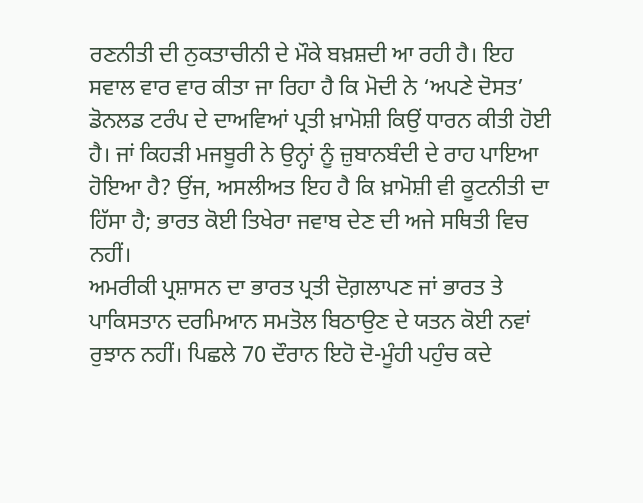ਰਣਨੀਤੀ ਦੀ ਨੁਕਤਾਚੀਨੀ ਦੇ ਮੌਕੇ ਬਖ਼ਸ਼ਦੀ ਆ ਰਹੀ ਹੈ। ਇਹ ਸਵਾਲ ਵਾਰ ਵਾਰ ਕੀਤਾ ਜਾ ਰਿਹਾ ਹੈ ਕਿ ਮੋਦੀ ਨੇ ‘ਅਪਣੇ ਦੋਸਤ’ ਡੋਨਲਡ ਟਰੰਪ ਦੇ ਦਾਅਵਿਆਂ ਪ੍ਰਤੀ ਖ਼ਾਮੋਸ਼ੀ ਕਿਉਂ ਧਾਰਨ ਕੀਤੀ ਹੋਈ ਹੈ। ਜਾਂ ਕਿਹੜੀ ਮਜਬੂਰੀ ਨੇ ਉਨ੍ਹਾਂ ਨੂੰ ਜ਼ੁਬਾਨਬੰਦੀ ਦੇ ਰਾਹ ਪਾਇਆ ਹੋਇਆ ਹੈ? ਉਂਜ, ਅਸਲੀਅਤ ਇਹ ਹੈ ਕਿ ਖ਼ਾਮੋਸ਼ੀ ਵੀ ਕੂਟਨੀਤੀ ਦਾ ਹਿੱਸਾ ਹੈ; ਭਾਰਤ ਕੋਈ ਤਿਖੇਰਾ ਜਵਾਬ ਦੇਣ ਦੀ ਅਜੇ ਸਥਿਤੀ ਵਿਚ ਨਹੀਂ।
ਅਮਰੀਕੀ ਪ੍ਰਸ਼ਾਸਨ ਦਾ ਭਾਰਤ ਪ੍ਰਤੀ ਦੋਗ਼ਲਾਪਣ ਜਾਂ ਭਾਰਤ ਤੇ ਪਾਕਿਸਤਾਨ ਦਰਮਿਆਨ ਸਮਤੋਲ ਬਿਠਾਉਣ ਦੇ ਯਤਨ ਕੋਈ ਨਵਾਂ ਰੁਝਾਨ ਨਹੀਂ। ਪਿਛਲੇ 70 ਦੌਰਾਨ ਇਹੋ ਦੋ-ਮੂੰਹੀ ਪਹੁੰਚ ਕਦੇ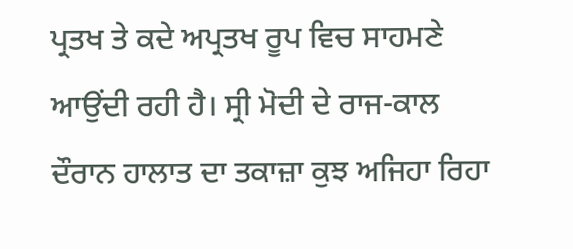ਪ੍ਰਤਖ ਤੇ ਕਦੇ ਅਪ੍ਰਤਖ ਰੂਪ ਵਿਚ ਸਾਹਮਣੇ ਆਉਂਦੀ ਰਹੀ ਹੈ। ਸ੍ਰੀ ਮੋਦੀ ਦੇ ਰਾਜ-ਕਾਲ ਦੌਰਾਨ ਹਾਲਾਤ ਦਾ ਤਕਾਜ਼ਾ ਕੁਝ ਅਜਿਹਾ ਰਿਹਾ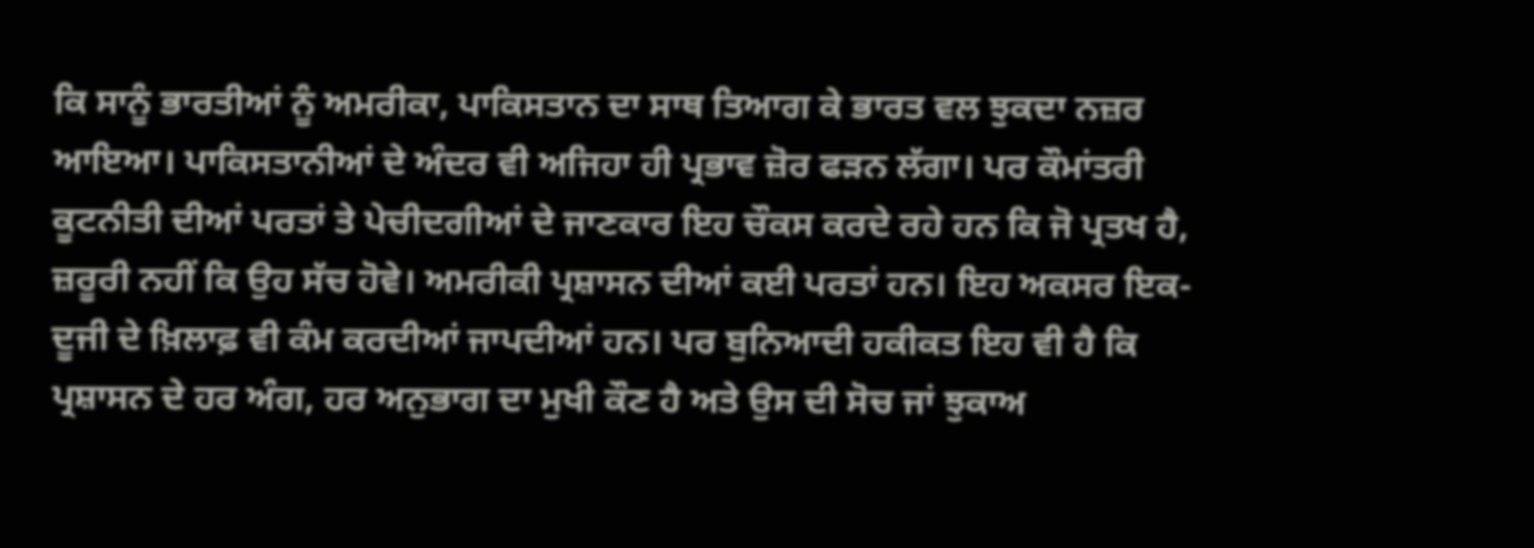ਕਿ ਸਾਨੂੰ ਭਾਰਤੀਆਂ ਨੂੰ ਅਮਰੀਕਾ, ਪਾਕਿਸਤਾਨ ਦਾ ਸਾਥ ਤਿਆਗ ਕੇ ਭਾਰਤ ਵਲ ਝੁਕਦਾ ਨਜ਼ਰ ਆਇਆ। ਪਾਕਿਸਤਾਨੀਆਂ ਦੇ ਅੰਦਰ ਵੀ ਅਜਿਹਾ ਹੀ ਪ੍ਰਭਾਵ ਜ਼ੋਰ ਫੜਨ ਲੱਗਾ। ਪਰ ਕੌਮਾਂਤਰੀ ਕੂਟਨੀਤੀ ਦੀਆਂ ਪਰਤਾਂ ਤੇ ਪੇਚੀਦਗੀਆਂ ਦੇ ਜਾਣਕਾਰ ਇਹ ਚੌਕਸ ਕਰਦੇ ਰਹੇ ਹਨ ਕਿ ਜੋ ਪ੍ਰਤਖ ਹੈ, ਜ਼ਰੂਰੀ ਨਹੀਂ ਕਿ ਉਹ ਸੱਚ ਹੋਵੇ। ਅਮਰੀਕੀ ਪ੍ਰਸ਼ਾਸਨ ਦੀਆਂ ਕਈ ਪਰਤਾਂ ਹਨ। ਇਹ ਅਕਸਰ ਇਕ-ਦੂਜੀ ਦੇ ਖ਼ਿਲਾਫ਼ ਵੀ ਕੰਮ ਕਰਦੀਆਂ ਜਾਪਦੀਆਂ ਹਨ। ਪਰ ਬੁਨਿਆਦੀ ਹਕੀਕਤ ਇਹ ਵੀ ਹੈ ਕਿ ਪ੍ਰਸ਼ਾਸਨ ਦੇ ਹਰ ਅੰਗ, ਹਰ ਅਨੁਭਾਗ ਦਾ ਮੁਖੀ ਕੌਣ ਹੈ ਅਤੇ ਉਸ ਦੀ ਸੋਚ ਜਾਂ ਝੁਕਾਅ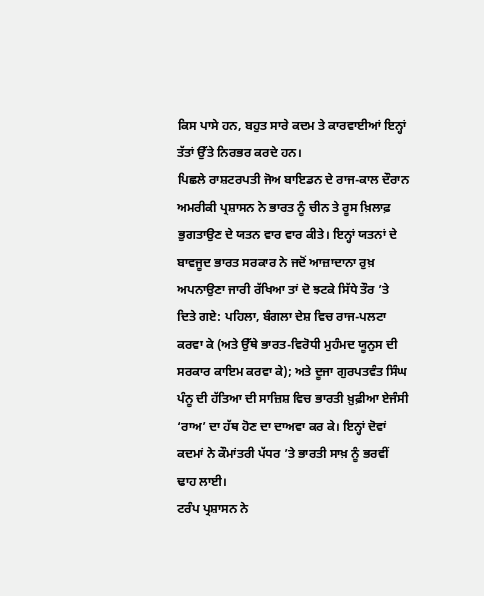ਕਿਸ ਪਾਸੇ ਹਨ, ਬਹੁਤ ਸਾਰੇ ਕਦਮ ਤੇ ਕਾਰਵਾਈਆਂ ਇਨ੍ਹਾਂ ਤੱਤਾਂ ਉੱਤੇ ਨਿਰਭਰ ਕਰਦੇ ਹਨ।
ਪਿਛਲੇ ਰਾਸ਼ਟਰਪਤੀ ਜੋਅ ਬਾਇਡਨ ਦੇ ਰਾਜ-ਕਾਲ ਦੌਰਾਨ ਅਮਰੀਕੀ ਪ੍ਰਸ਼ਾਸਨ ਨੇ ਭਾਰਤ ਨੂੰ ਚੀਨ ਤੇ ਰੂਸ ਖ਼ਿਲਾਫ਼ ਭੁਗਤਾਉਣ ਦੇ ਯਤਨ ਵਾਰ ਵਾਰ ਕੀਤੇ। ਇਨ੍ਹਾਂ ਯਤਨਾਂ ਦੇ ਬਾਵਜੂਦ ਭਾਰਤ ਸਰਕਾਰ ਨੇ ਜਦੋਂ ਆਜ਼ਾਦਾਨਾ ਰੁਖ਼ ਅਪਨਾਉਣਾ ਜਾਰੀ ਰੱਖਿਆ ਤਾਂ ਦੋ ਝਟਕੇ ਸਿੱਧੇ ਤੌਰ ’ਤੇ ਦਿਤੇ ਗਏ: ਪਹਿਲਾ, ਬੰਗਲਾ ਦੇਸ਼ ਵਿਚ ਰਾਜ-ਪਲਟਾ ਕਰਵਾ ਕੇ (ਅਤੇ ਉੱਥੇ ਭਾਰਤ-ਵਿਰੋਧੀ ਮੁਹੰਮਦ ਯੂਨੁਸ ਦੀ ਸਰਕਾਰ ਕਾਇਮ ਕਰਵਾ ਕੇ); ਅਤੇ ਦੂਜਾ ਗੁਰਪਤਵੰਤ ਸਿੰਘ ਪੰਨੂ ਦੀ ਹੱਤਿਆ ਦੀ ਸਾਜ਼ਿਸ਼ ਵਿਚ ਭਾਰਤੀ ਖ਼ੁਫ਼ੀਆ ਏਜੰਸੀ ‘ਰਾਅ’ ਦਾ ਹੱਥ ਹੋਣ ਦਾ ਦਾਅਵਾ ਕਰ ਕੇ। ਇਨ੍ਹਾਂ ਦੋਵਾਂ ਕਦਮਾਂ ਨੇ ਕੌਮਾਂਤਰੀ ਪੱਧਰ ’ਤੇ ਭਾਰਤੀ ਸਾਖ਼ ਨੂੰ ਭਰਵੀਂ ਢਾਹ ਲਾਈ।
ਟਰੰਪ ਪ੍ਰਸ਼ਾਸਨ ਨੇ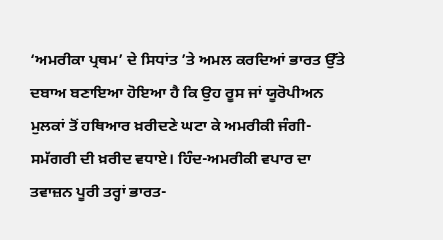‘ਅਮਰੀਕਾ ਪ੍ਰਥਮ’ ਦੇ ਸਿਧਾਂਤ ’ਤੇ ਅਮਲ ਕਰਦਿਆਂ ਭਾਰਤ ਉੱਤੇ ਦਬਾਅ ਬਣਾਇਆ ਹੋਇਆ ਹੈ ਕਿ ਉਹ ਰੂਸ ਜਾਂ ਯੂਰੋਪੀਅਨ ਮੁਲਕਾਂ ਤੋਂ ਹਥਿਆਰ ਖ਼ਰੀਦਣੇ ਘਟਾ ਕੇ ਅਮਰੀਕੀ ਜੰਗੀ-ਸਮੱਗਰੀ ਦੀ ਖ਼ਰੀਦ ਵਧਾਏ। ਹਿੰਦ-ਅਮਰੀਕੀ ਵਪਾਰ ਦਾ ਤਵਾਜ਼ਨ ਪੂਰੀ ਤਰ੍ਹਾਂ ਭਾਰਤ-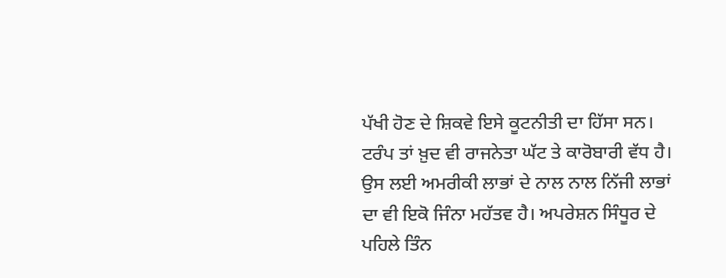ਪੱਖੀ ਹੋਣ ਦੇ ਸ਼ਿਕਵੇ ਇਸੇ ਕੂਟਨੀਤੀ ਦਾ ਹਿੱਸਾ ਸਨ। ਟਰੰਪ ਤਾਂ ਖ਼ੁਦ ਵੀ ਰਾਜਨੇਤਾ ਘੱਟ ਤੇ ਕਾਰੋਬਾਰੀ ਵੱਧ ਹੈ। ਉਸ ਲਈ ਅਮਰੀਕੀ ਲਾਭਾਂ ਦੇ ਨਾਲ ਨਾਲ ਨਿੱਜੀ ਲਾਭਾਂ ਦਾ ਵੀ ਇਕੋ ਜਿੰਨਾ ਮਹੱਤਵ ਹੈ। ਅਪਰੇਸ਼ਨ ਸਿੰਧੂਰ ਦੇ ਪਹਿਲੇ ਤਿੰਨ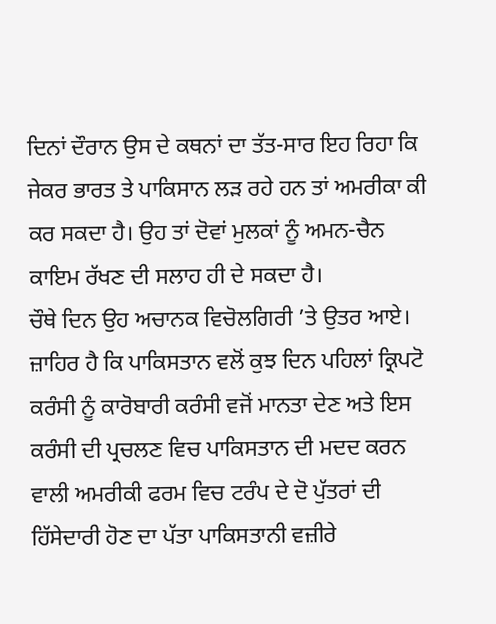ਦਿਨਾਂ ਦੌਰਾਨ ਉਸ ਦੇ ਕਥਨਾਂ ਦਾ ਤੱਤ-ਸਾਰ ਇਹ ਰਿਹਾ ਕਿ ਜੇਕਰ ਭਾਰਤ ਤੇ ਪਾਕਿਸਾਨ ਲੜ ਰਹੇ ਹਨ ਤਾਂ ਅਮਰੀਕਾ ਕੀ ਕਰ ਸਕਦਾ ਹੈ। ਉਹ ਤਾਂ ਦੋਵਾਂ ਮੁਲਕਾਂ ਨੂੰ ਅਮਨ-ਚੈਨ ਕਾਇਮ ਰੱਖਣ ਦੀ ਸਲਾਹ ਹੀ ਦੇ ਸਕਦਾ ਹੈ।
ਚੌਥੇ ਦਿਨ ਉਹ ਅਚਾਨਕ ਵਿਚੋਲਗਿਰੀ ’ਤੇ ਉਤਰ ਆਏ। ਜ਼ਾਹਿਰ ਹੈ ਕਿ ਪਾਕਿਸਤਾਨ ਵਲੋਂ ਕੁਝ ਦਿਨ ਪਹਿਲਾਂ ਕ੍ਰਿਪਟੋ ਕਰੰਸੀ ਨੂੰ ਕਾਰੋਬਾਰੀ ਕਰੰਸੀ ਵਜੋਂ ਮਾਨਤਾ ਦੇਣ ਅਤੇ ਇਸ ਕਰੰਸੀ ਦੀ ਪ੍ਰਚਲਣ ਵਿਚ ਪਾਕਿਸਤਾਨ ਦੀ ਮਦਦ ਕਰਨ ਵਾਲੀ ਅਮਰੀਕੀ ਫਰਮ ਵਿਚ ਟਰੰਪ ਦੇ ਦੋ ਪੁੱਤਰਾਂ ਦੀ ਹਿੱਸੇਦਾਰੀ ਹੋਣ ਦਾ ਪੱਤਾ ਪਾਕਿਸਤਾਨੀ ਵਜ਼ੀਰੇ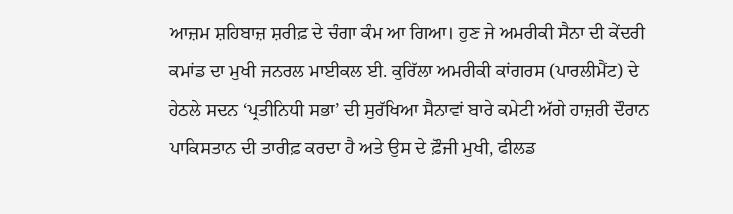ਆਜ਼ਮ ਸ਼ਹਿਬਾਜ਼ ਸ਼ਰੀਫ਼ ਦੇ ਚੰਗਾ ਕੰਮ ਆ ਗਿਆ। ਹੁਣ ਜੇ ਅਮਰੀਕੀ ਸੈਨਾ ਦੀ ਕੇਂਦਰੀ ਕਮਾਂਡ ਦਾ ਮੁਖੀ ਜਨਰਲ ਮਾਈਕਲ ਈ. ਕੁਰਿੱਲਾ ਅਮਰੀਕੀ ਕਾਂਗਰਸ (ਪਾਰਲੀਮੈਂਟ) ਦੇ ਹੇਠਲੇ ਸਦਨ ‘ਪ੍ਰਤੀਨਿਧੀ ਸਭਾ’ ਦੀ ਸੁਰੱਖਿਆ ਸੈਨਾਵਾਂ ਬਾਰੇ ਕਮੇਟੀ ਅੱਗੇ ਹਾਜ਼ਰੀ ਦੌਰਾਨ ਪਾਕਿਸਤਾਨ ਦੀ ਤਾਰੀਫ਼ ਕਰਦਾ ਹੈ ਅਤੇ ਉਸ ਦੇ ਫ਼ੌਜੀ ਮੁਖੀ, ਫੀਲਡ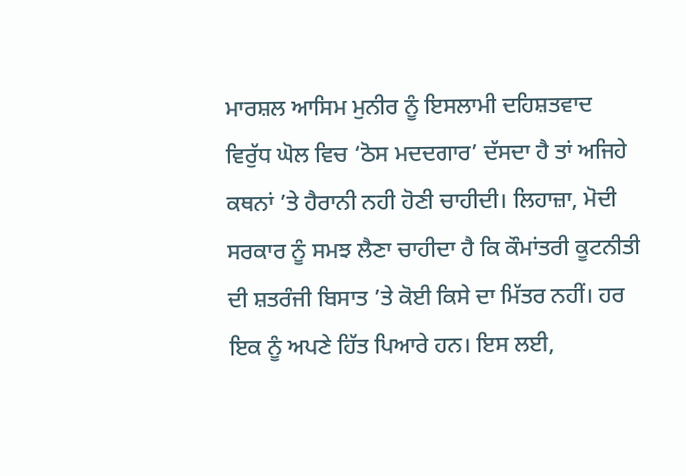ਮਾਰਸ਼ਲ ਆਸਿਮ ਮੁਨੀਰ ਨੂੰ ਇਸਲਾਮੀ ਦਹਿਸ਼ਤਵਾਦ ਵਿਰੁੱਧ ਘੋਲ ਵਿਚ ‘ਠੋਸ ਮਦਦਗਾਰ’ ਦੱਸਦਾ ਹੈ ਤਾਂ ਅਜਿਹੇ ਕਥਨਾਂ ’ਤੇ ਹੈਰਾਨੀ ਨਹੀ ਹੋਣੀ ਚਾਹੀਦੀ। ਲਿਹਾਜ਼ਾ, ਮੋਦੀ ਸਰਕਾਰ ਨੂੰ ਸਮਝ ਲੈਣਾ ਚਾਹੀਦਾ ਹੈ ਕਿ ਕੌਮਾਂਤਰੀ ਕੂਟਨੀਤੀ ਦੀ ਸ਼ਤਰੰਜੀ ਬਿਸਾਤ ’ਤੇ ਕੋਈ ਕਿਸੇ ਦਾ ਮਿੱਤਰ ਨਹੀਂ। ਹਰ ਇਕ ਨੂੰ ਅਪਣੇ ਹਿੱਤ ਪਿਆਰੇ ਹਨ। ਇਸ ਲਈ,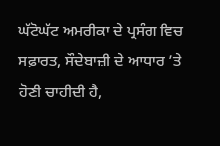ਘੱਟੋਘੱਟ ਅਮਰੀਕਾ ਦੇ ਪ੍ਰਸੰਗ ਵਿਚ ਸਫ਼ਾਰਤ, ਸੌਦੇਬਾਜ਼ੀ ਦੇ ਆਧਾਰ ’ਤੇ ਹੋਣੀ ਚਾਹੀਦੀ ਹੈ,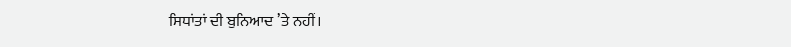ਸਿਧਾਂਤਾਂ ਦੀ ਬੁਨਿਆਦ ’ਤੇ ਨਹੀਂ।